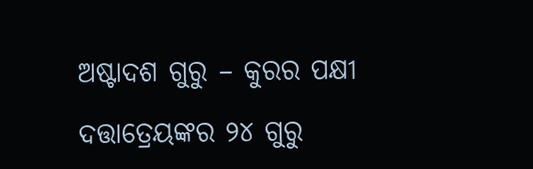ଅଷ୍ଟାଦଶ ଗୁରୁ – କୁରର ପକ୍ଷୀ

ଦତ୍ତାତ୍ରେୟଙ୍କର ୨୪ ଗୁରୁ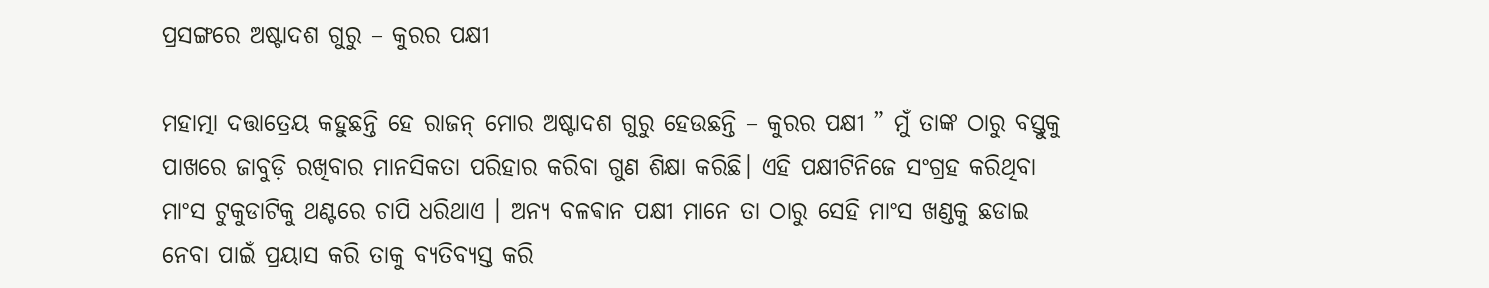ପ୍ରସଙ୍ଗରେ ଅଷ୍ଟାଦଶ ଗୁରୁ – କୁରର ପକ୍ଷୀ

ମହାତ୍ମା ଦତ୍ତାତ୍ରେୟ କହୁଛନ୍ତି ହେ ରାଜନ୍ ମୋର ଅଷ୍ଟାଦଶ ଗୁରୁ ହେଉଛନ୍ତି – କୁରର ପକ୍ଷୀ ” ମୁଁ ତାଙ୍କ ଠାରୁ ବସ୍ତୁକୁ ପାଖରେ ଜାବୁଡ଼ି ରଖିବାର ମାନସିକତା ପରିହାର କରିବା ଗୁଣ ଶିକ୍ଷା କରିଛି। ଏହି ପକ୍ଷୀଟିନିଜେ ସଂଗ୍ରହ କରିଥିବା ମାଂସ ଟୁକୁଡାଟିକୁ ଥଣ୍ଟରେ ଚାପି ଧରିଥାଏ । ଅନ୍ୟ ବଳଵାନ ପକ୍ଷୀ ମାନେ ତା ଠାରୁ ସେହି ମାଂସ ଖଣ୍ଡକୁ ଛଡାଇ ନେବା ପାଇଁ ପ୍ରୟାସ କରି ତାକୁ ବ୍ୟତିବ୍ୟସ୍ତ କରି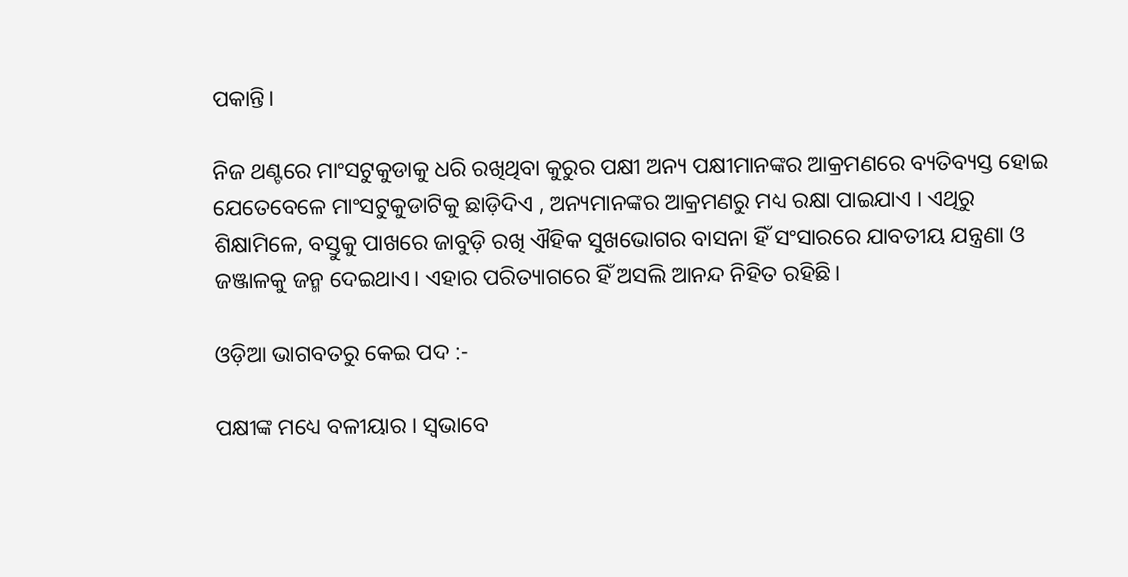ପକାନ୍ତି।

ନିଜ ଥଣ୍ଟରେ ମାଂସଟୁକୁଡାକୁ ଧରି ରଖିଥିବା କୁରୁର ପକ୍ଷୀ ଅନ୍ୟ ପକ୍ଷୀମାନଙ୍କର ଆକ୍ରମଣରେ ବ୍ୟତିବ୍ୟସ୍ତ ହୋଇ ଯେତେବେଳେ ମାଂସଟୁକୁଡାଟିକୁ ଛାଡ଼ିଦିଏ , ଅନ୍ୟମାନଙ୍କର ଆକ୍ରମଣରୁ ମଧ୍ୟ ରକ୍ଷା ପାଇଯାଏ । ଏଥିରୁ ଶିକ୍ଷାମିଳେ, ବସ୍ତୁକୁ ପାଖରେ ଜାବୁଡ଼ି ରଖି ଐହିକ ସୁଖଭୋଗର ବାସନା ହିଁ ସଂସାରରେ ଯାବତୀୟ ଯନ୍ତ୍ରଣା ଓ ଜଞ୍ଜାଳକୁ ଜନ୍ମ ଦେଇଥାଏ। ଏହାର ପରିତ୍ୟାଗରେ ହିଁ ଅସଲି ଆନନ୍ଦ ନିହିତ ରହିଛି।

ଓଡ଼ିଆ ଭାଗବତରୁ କେଇ ପଦ :-

ପକ୍ଷୀଙ୍କ ମଧ୍ୟେ ବଳୀୟାର । ସ୍ୱଭାବେ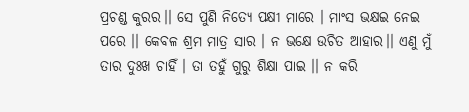ପ୍ରଚଣ୍ଡ କୁରର।। ସେ ପୁଣି ନିତ୍ୟେ ପକ୍ଷୀ ମାରେ । ମାଂସ ଭକ୍ଷଇ ନେଇ ପରେ ।। କେବଳ ଶ୍ରମ ମାତ୍ର ସାର । ନ ଭକ୍ଷେ ଉଚିତ ଆହାର।। ଏଣୁ ମୁଁ ତାର ଦୁଃଖ ଚାହିଁ । ତା ତହୁଁ ଗୁରୁ ଶିକ୍ଷା ପାଇ ।। ନ କରି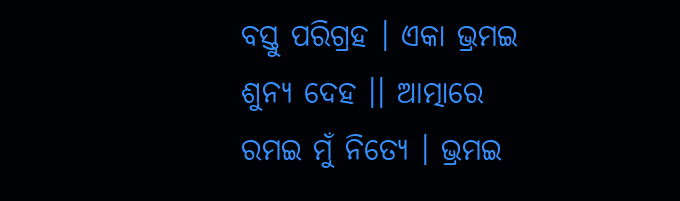ବସ୍ତୁ ପରିଗ୍ରହ । ଏକା ଭ୍ରମଇ ଶୁନ୍ୟ ଦେହ ।। ଆତ୍ମାରେ ରମଇ ମୁଁ ନିତ୍ୟେ । ଭ୍ରମଇ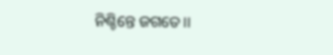ନିଶ୍ଚିନ୍ତେ ଜଗତେ।।